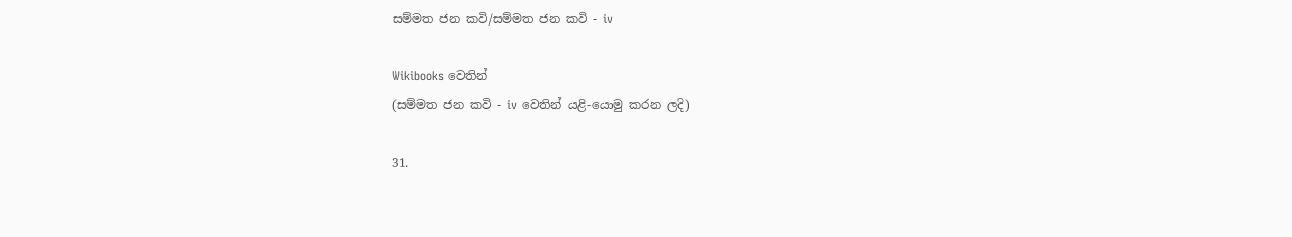සම්මත ජන කවි/සම්මත ජන කවි - iv

Wikibooks වෙතින්
(සම්මත ජන කවි - iv වෙතින් යළි-යොමු කරන ලදි)

31.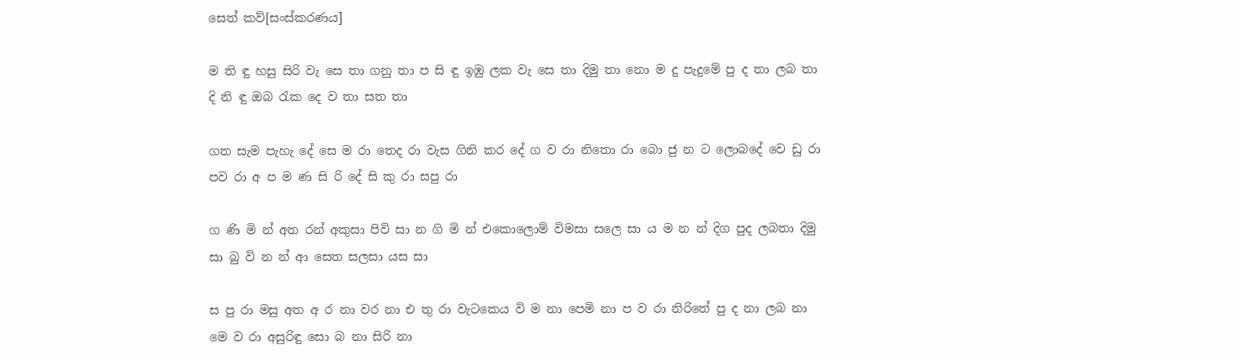සෙත් කව්[සංස්කරණය]

ම ති ඳු හසු සිරි වැ සෙ තා ගනු තා ප සි ඳු ඉඹු ලක වැ සෙ තා දිමු තා ‍නො ම දු පැදුමේ පු ද තා ලබ තා දි නි ඳු ඔබ රැක දෙ ව තා සත තා

ගත සැම පැහැ දේ සෙ ම රා තෙද රා වැස ගිනි කර දේ ග ව රා නිතො රා ‍බො ජු න ට ලොබදේ වෙ ඩු රා පව රා අ ප ම ණ සි රි දේ සි කු රා සපු රා

ග ණි මි න් අත රන් අකුසා පිවි සා න ගි මි න් එකොලොම් විමසා සලෙ සා ය ම න න් දිග පුද ලබතා දිමු සා බු වි න න් ආ සෙත සලසා යස සා

ස පු රා මසු අත අ ර නා වර නා එ තු රා වැටකෙය වි ම නා පෙමි නා ප ව රා නිරිතේ පු ද නා ලබ නා මෙ ව රා අසුරිඳු සො බ නා සිරි නා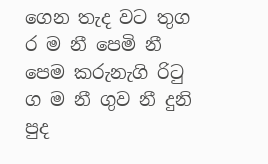ගෙන තැද වට තුග ර ම නී පෙමි නී පෙම කරුනැගි රිටු ග ම නී ගුව නී දුනි පුද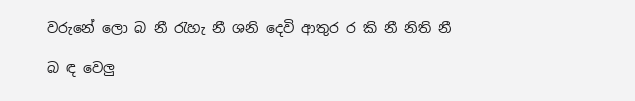වරුනේ ලො බ නී රැහැ නී ශනි දෙවි ආතුර ර කි නී නිති නී

බ ඳ වෙලු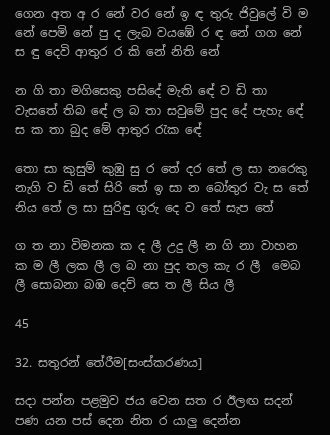ගෙන අත අ ර නේ වර නේ ඉ ඳ තුරු ජිවුලේ වි ම නේ පෙමි නේ පු ද ලැබ වයඹේ ර ඳ නේ ගග නේ ස ඳු දෙවි ආතුර ර කි නේ නිති නේ

න ගි තා මගිසෙකු පසිදේ මැති ‍ඳේ ව ඩි තා වැසතේ තිබ ‍ඳේ ල බ තා සවුමේ පුද දේ පැහැ ‍ඳේ ස ක තා බුද මේ ආතුර රැක ‍ඳේ

තො සා කුසුම් කුඹු සු ‍ර තේ දර තේ ල සා නරෙකු නැගි ව ඩි තේ සිරි තේ ඉ සා න බෝතුර වැ ස තේ නිය තේ ල සා සුරිඳු ගුරු දෙ ව තේ සැප තේ

ග ත නා විමනක ක ද ලී උදු ලී න ගි නා වාහන ක ම ලී ලක ලී ල බ නා පුද තල කැ ර ලී ‍ මෙබ ලී සොබනා බඹ දෙව් සෙ ත ලී සිය ලී

45

32. සතුරන් තේරීම[සංස්කරණය]

සදා පන්න පළමුව ජය වෙන සත ර ඊලඟ සදන් පණ යන පස් දෙන නිත ර යාලු දෙන්න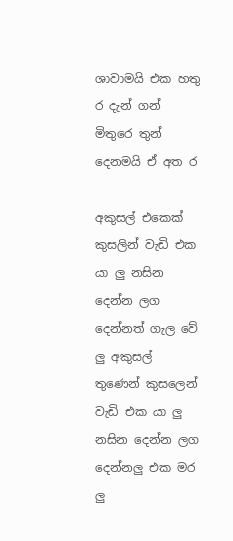ශාවාමයි එක හතු ර දැන් ගන් මිතුරෙ තුන් දෙනමයි ඒ අත ර

අකුසල් එකෙක් කුසලින් වැඩි එක යා ලු නසින දෙන්න ලග දෙන්නත් ගැල වේ ලු අකුසල් තුණෙන් කුසලෙන් වැඩි එක යා ලු නසින දෙන්න ලග දෙන්නලු එක මර ලු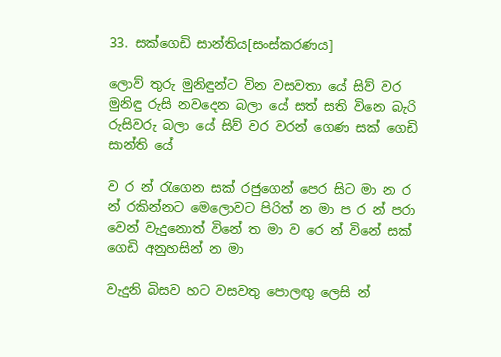33. සක්ගෙඩි සාන්තිය[සංස්කරණය]

ලොව් තුරු මුනිඳුන්ට වින වසවතා යේ සිව් වර මුනිඳු රුසි නවදෙන බලා යේ සත් සති ‍විනෙ බැරි රුසිවරු බලා යේ සිව් වර වරන් ගෙණ සක් ගෙඩි සාන්ති යේ

ව ර න් රැගෙන සක් රජුගෙන් පෙර සිට මා න ර න් රකින්නට මෙලොවට පිරිත් න මා ප ර න් පරා වෙන් වැදුනොත් විනේ ත මා ව රෙ න් විනේ සක් ගෙඩි අනුහසින් න මා

වැදුනි බිසව හට වසවතු පොලඟු ලෙසි න්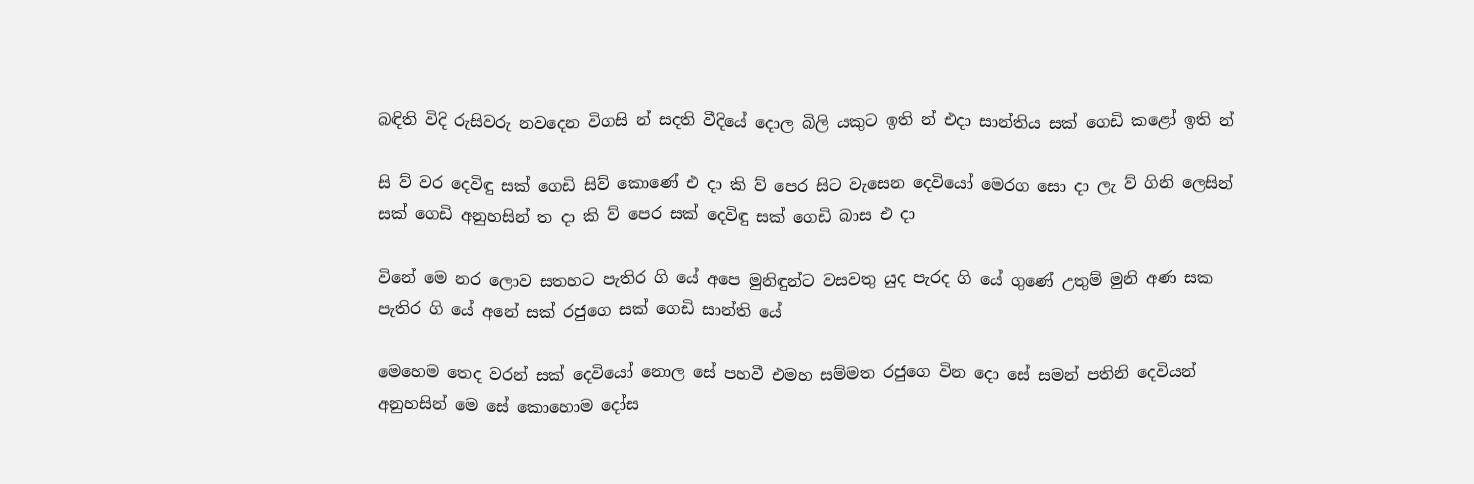බඳිති විදි රුසිවරු නවදෙන විගසි න් සදති වීදියේ දොල බිලි යකුට ඉති න් එදා සාන්තිය සක් ගෙඩි කළෝ ඉති න්

සි ව් වර දෙවිඳු සක් ගෙඩි සිව් කොණේ එ දා කි ව් පෙර සිට වැසෙන දෙවියෝ මෙරග සො දා ලැ ව් ගිනි ලෙසින් සක් ගෙඩි අනුහසින් ත දා කි ව් පෙර සක් දෙවිඳු සක් ගෙඩි බාස එ දා

විනේ මෙ නර ලොව සතහට පැතිර ගි යේ අපෙ මුනිඳුන්ට වසවතු යුද පැරද ගි යේ ගුණේ උතුම් මුනි අණ සක පැතිර ගි යේ අනේ සක් රජුගෙ සක් ගෙඩි සාන්ති යේ

මෙහෙම තෙද වරන් සක් දෙවියෝ නොල සේ පහවී එමහ සම්මත රජුගෙ වින දො සේ සමන් පතිනි දෙවියන් අනුහසින් මෙ සේ කොහොම දෝස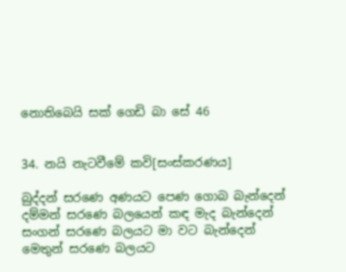නොතිබෙයි සක් ගෙඩි බා සේ 46


34. නයි නැටවීමේ කවි[සංස්කරණය]

බුද්දන් සරණෙ අණයට පෙණ ගොබ බැන්දෙන්
දම්මන් සරණෙ බලයෙන් කඳ මැද බැන්දෙන්
සංගන් සරණෙ බලයට මා වට බැන්දෙන්
මෙතුන් සරණෙ බලයට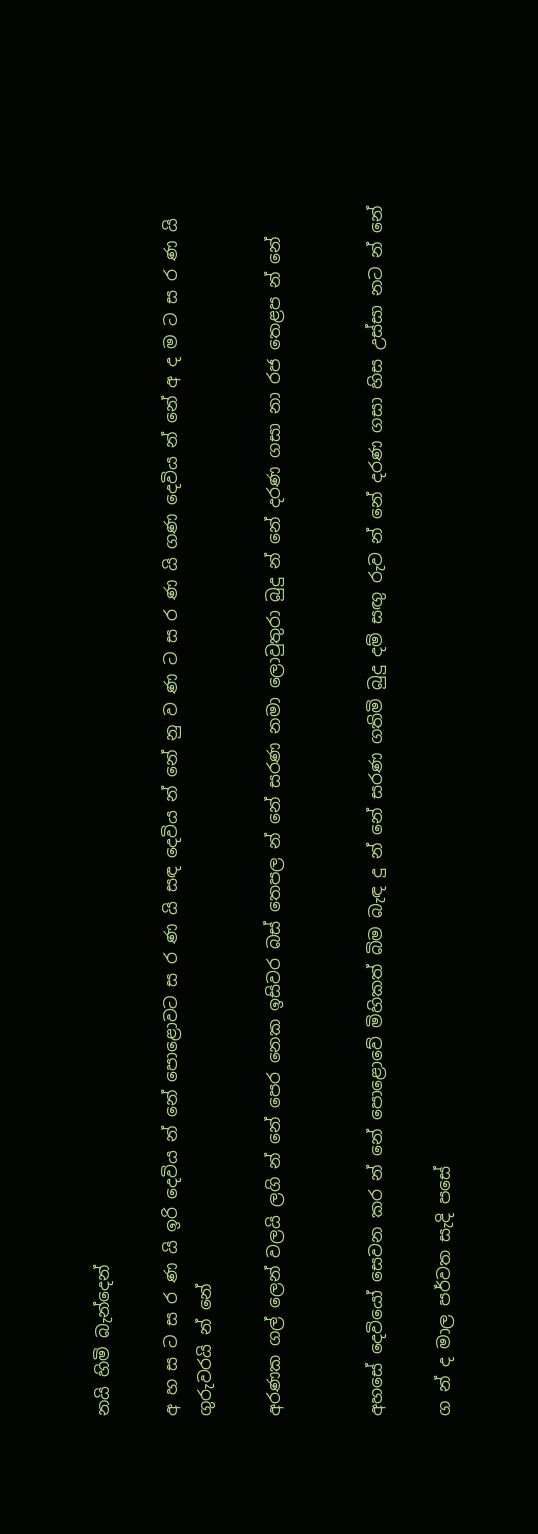නයි හිමි බැන්දෙන්

අ හ ස ට ස ර ණ යි ඉරි දෙවිය න් නේ පොළොවට ස ර ණ යි සඳ දෙවිය න් නේ නු ව ණ ට ස ර ණ යි ගණ දෙවිය න් නේ අ ද ම ට ස ර ණ යි ගුරුවරයි න් නේ

අරණක ගල් ලෙන් වලයි ලගි න් නේ පෙර නෙක ඉසිවර බස් තෙපල න් නේ සරණ නමා ලොවුතුරා බුදු න් නේ දරණ ගසා නා රජ තෙළප න් නේ


අහසේ දෙවියෝ සෙවන කර න් නේ පොළොවේ මිහිකත් බිම බැඳ දු න් නේ සරණ ගතිමි බුදු ‍දම් සඟු රුව න් නේ දරණ ගසා හිස උස්සා නට න් නේ

ග න් ද මාල පර්වත සැදි පසේ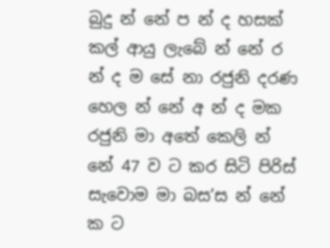බුදු න් නේ ප න් ද හසක් කල් ආයු ලැබේ න් නේ ර න් ද ම සේ නා රජුනි දරණ හෙල න් නේ අ න් ද මක රජුනි මා අතේ කෙලි න් නේ 47 ව ට කර සිටි පිරිස් සැවොම මා බස’ස න් නේ ක ට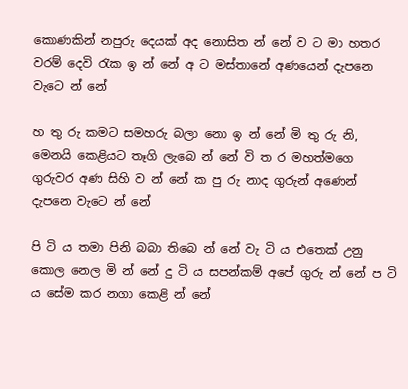කොණකින් නපුරු දෙයක් අද නොසිත න් නේ ව ට මා හතර වරම් දෙවි රැක ඉ න් නේ අ ට මස්තානේ අණයෙන් දැපනෙ වැටෙ න් නේ

හ තු රු කමට සමහරු බලා නො ඉ න් නේ මි තු රු නි, මෙනයි කෙළියට තෑගි ලැබෙ න් නේ වි ත ර මහත්මගෙ ගුරුවර අණ සිහි ව න් නේ ක පු රු නාද ගුරුන් අණෙන් දැපනෙ වැටෙ න් නේ

පි ටි ය තමා පිනි බබා තිබෙ න් නේ වැ ටි ය එතෙක් උනු කොල නෙල මි න් නේ දු ටි ය සපන්කම් අපේ ගුරු න් නේ ප ටි ය සේම කර නගා කෙළි න් නේ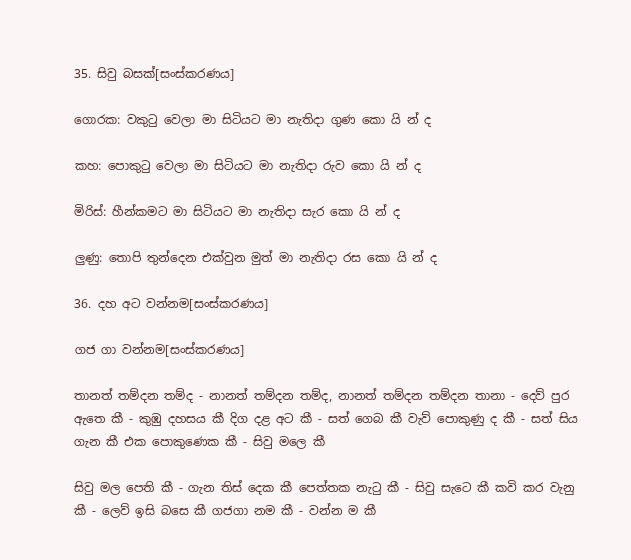35. සිවු බසක්[සංස්කරණය]

ගොරක: වකුටු වෙලා මා සිටියට මා නැතිදා ගුණ කො යි න් ද

කහ: පොකුටු වෙලා මා සිටියට මා නැතිදා රුව කො යි න් ද

මිරිස්: හීන්කමට මා සිටියට මා නැතිදා සැර කො යි න් ද

ලුණු: තොපි තුන්දෙන එක්වුන මුත් මා නැතිදා රස කො යි න් ද

36. දහ අට වන්නම[සංස්කරණය]

ගජ ගා වන්නම[සංස්කරණය]

තානත් තම්දන තම්ද - නානත් තම්දන තම්ද, නානත් තම්දන තම්දන තානා - දෙව් පුර ඇතෙ කී - කුඹු දහසය කී දිග දළ අට කී - සත් ගෙබ කී වැව් පොකුණු ද කී - සත් සිය ගැන කී එක පොකුණෙක කී - සිවු මලෙ කී

සිවු මල පෙති කී - ගැන තිස් දෙක කී පෙත්තක නැටු කී - සිවු සැටෙ කී කවි කර වැනු කී - ලෙව් ඉසි බසෙ කී ගජගා නම කී - වන්න ම කී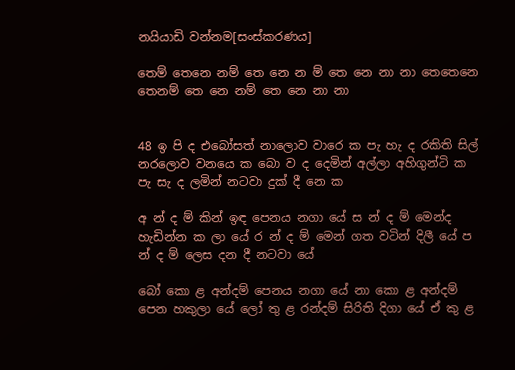නයියාඩි වන්නම[සංස්කරණය]

තෙම් තෙනෙ නම් තෙ නෙ න ම් තෙ නෙ නා නා තෙතෙනෙ තෙනම් තෙ නෙ නම් තෙ නෙ නා නා


48 ඉ පි ද එබෝසත් නාලොව වාරෙ ක පැ හැ ද ‍රකිති සිල් නරලොව වනයෙ ක බො ව ද දෙමින් අල්ලා අහිගුන්ටි ක පැ සැ ද ලමින් නටවා දුක් දී නෙ ක

අ න් ද ම් කින් ‍ඉඳ පෙනය නගා යේ ස න් ද ම් මෙන්ද හැඩින්න ක ලා යේ ර න් ද ම් මෙන් ගත වටින් දිලී යේ ප න් ද ම් ලෙස දන දී නටවා යේ

බෝ කො ළ අන්දම් පෙනය නගා යේ නා කො ළ අන්දම් පෙන හකුලා යේ ලෝ තු ළ රන්දම් සිරිති දිගා යේ ඒ කු ළ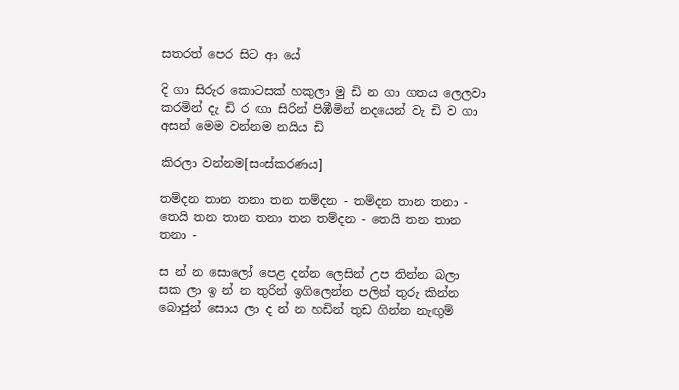සතරත් පෙර සිට ආ යේ

දි ගා සිරුර කොටසක් හකුලා මු ඩි න ගා ගතය ලෙලවා කරමින් දැ ඩි ර ඟා සිරින් පිඹීමින් නදයෙන් වැ ඩි ව ගා අසන් මෙම වන්නම නයිය ඩි

කිරලා වන්නම[සංස්කරණය]

තම්දන තාන තනා තන තම්දන - තම්දන තාන තනා - තෙයි තන තාන තනා තන තම්දන - තෙයි තන තාන තනා -

ස න් න සොලෝ පෙළ දන්න ලෙසින් උප තින්න බලා සක ලා ඉ න් න තුරින් ඉගිලෙන්න පලින් තුරු කින්න බොජුන් සොය ලා ද න් න හඩින් තුඩ ගින්න නැඟුම්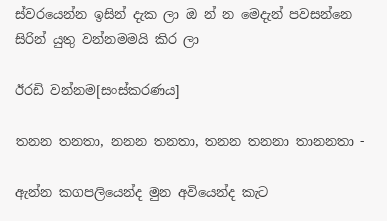ස්වරයෙන්න ඉසින් දැක ලා ඔ න් න මෙදැන් පවසන්නෙ සිරින් යුතු වන්නමමයි කිර ලා

ඊරඩි වන්නම[සංස්කරණය]

තනන තනතා, නනන තනතා, තනන තනනා තානනතා -

ඇන්න කගපලියෙන්ද මුන අවියෙන්ද කැට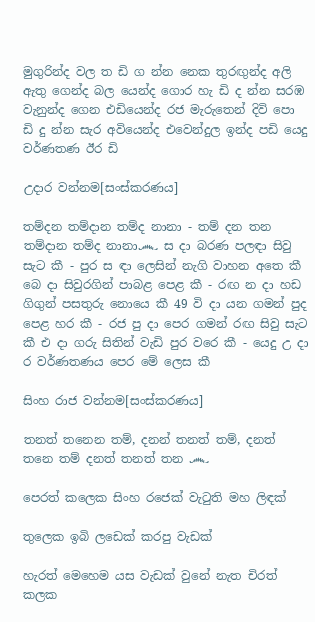මුගුරින්ද වල ත ඩි ග න්න නෙක තුරඟුන්ද අලි ඇතු ගෙන්ද බල යෙන්ද ගොර හැ ඩි ද න්න සරඹ වැනුන්ද ගෙන එඩියෙන්ද රජ මැරුතෙන් දිවි පො ඩි දු න්න සැර අවියෙන්ද එවෙන්දුල ඉන්ද පඩි යෙදු වර්ණතණ ඊර ඩි

උදාර වන්නම[සංස්කරණය]

තම්දන තම්දාන තම්ද නානා - තම් දන තන තම්දාන තම්ද නානා෴ ස දා බරණ පලඳා සිවු සැට කී - පුර ස ඳා ලෙසින් නැගි වාහන අතෙ කී බෙ දා සිවුරගින් පාබළ පෙළ කී - රඟ න දා හඩ ගිගුන් පසතුරු නොයෙ කී 49 වි දා යන ගමන් පුද පෙළ හර කී - රජ පු දා පෙර ගමන් රඟ සිවු සැට කී එ දා ගරු සිතින් වැඩි පුර වරෙ කී - යෙදු උ දා ර වර්ණතණය පෙර මේ ලෙස කී

සිංහ රාජ වන්නම[සංස්කරණය]

තනත් තනෙන තම්, දනන් තනත් තම්, දනත් තනෙ තම් දනත් තනත් තන ෴

පෙරත් කලෙක සිංහ රජෙක් වැටුති මහ ලිඳක්

තුලෙක ඉබි ලඩෙක් කරපු වැඩක්

හැරත් මෙහෙම යස වැඩක් වුනේ නැත චිරත් කලක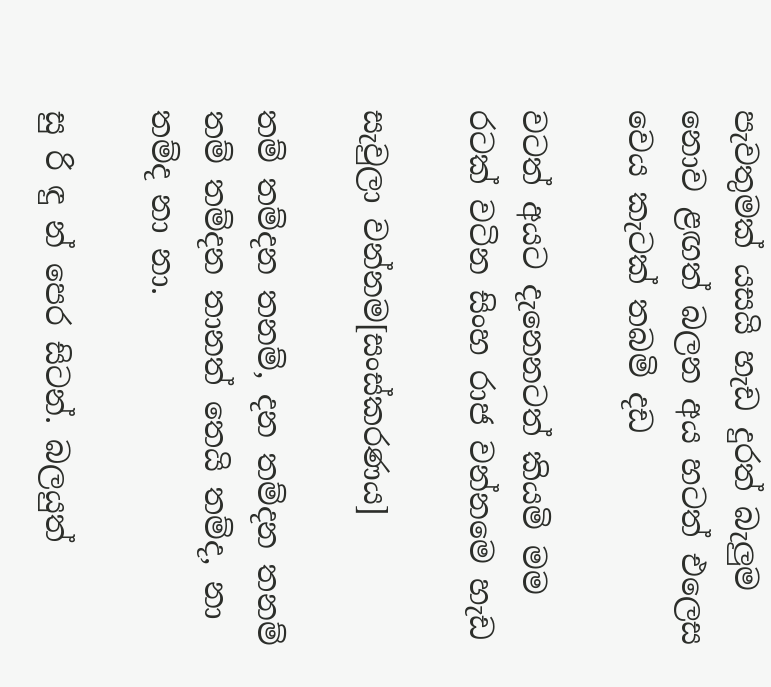පැවතුමක් යසයි හැඩ දුරත් බැලුම නොව ළඟත් බලන අය හටත් එලෙස වෙය කැටක් තබමි දඩ

වටත් අයට දැනෙනටත් කියමි මම රටක් වටින සිංහ රාජ වන්නමෙ හැඩ

සැවුලා වන්නම[සංස්කරණය]

තම් තම්දන තනම්, දන තම්දන තනම් තම් තම්දන තානත් තෙයි තම්ද, නා තම්ද නා නා.

සු රි ඳු න් පෙර සිටන්. බලයුත්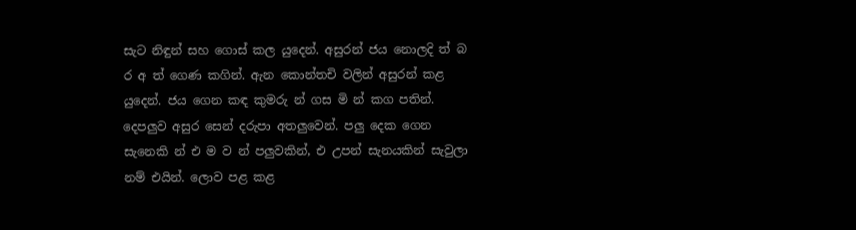සැට නිඳුන් සහ ගොස් කල යුදෙන්. අසුරන් ජය නොලදි ත් බ ර අ ත් ගෙණ කගින්. ඇන කොන්තචි වලින් අසුරන් කළ යුදෙන්. ජය ගෙන කඳ කුමරු න් ගස මි න් කග පතින්. දෙපලුව අසුර සෙන් දරුපා අතලුවෙන්. පලු දෙක ගෙන සැනෙකි න් එ ම ව න් පලුවකින්, එ උපන් සැනයකින් සැවුලා නම් එයින්. ලොව පළ කළ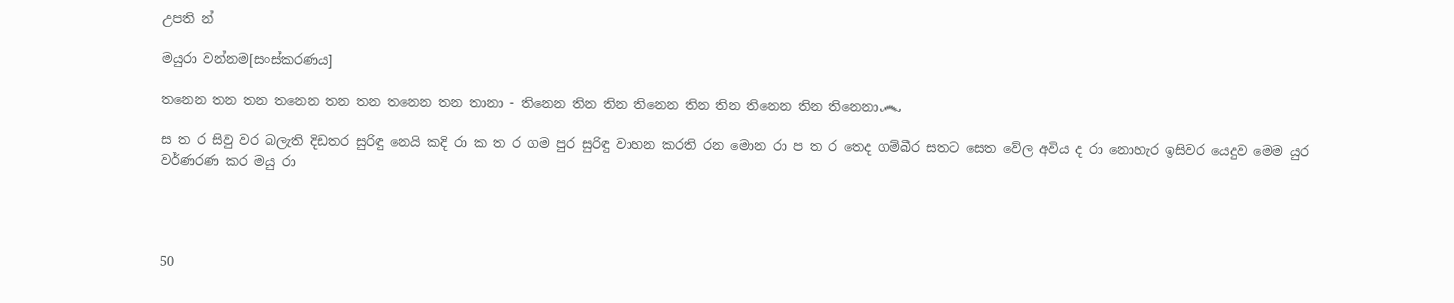උපති න්

මයුරා වන්නම[සංස්කරණය]

තනෙන තන තන තනෙන තන තන තනෙන තන තානා - තිනෙන තින තින තිනෙන තින තින තිනෙන තින තිනෙනා෴

ස ත ර සිවු වර බලැති දිඩතර සුරිඳු නෙයි කදි රා ක ත ර ගම පුර සුරිඳු වාහන කරති රන මොන රා ප ත ර තෙද ගම්බීර සතට සෙත වේල අවිය ද රා නොහැර ඉසිවර යෙදුව මෙම යුර වර්ණරණ කර මයු රා




50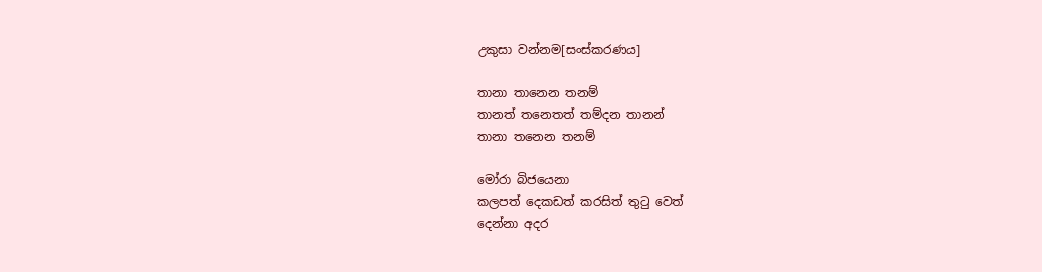උකුසා වන්නම[සංස්කරණය]

තානා තානෙන තනම්
තානත් තනෙතත් තම්දන තානන්
තානා තනෙන තනම්

මෝරා බිජයෙනා
කලපත් දෙකඩත් කරසිත් තුටු වෙත්
දෙන්නා අදර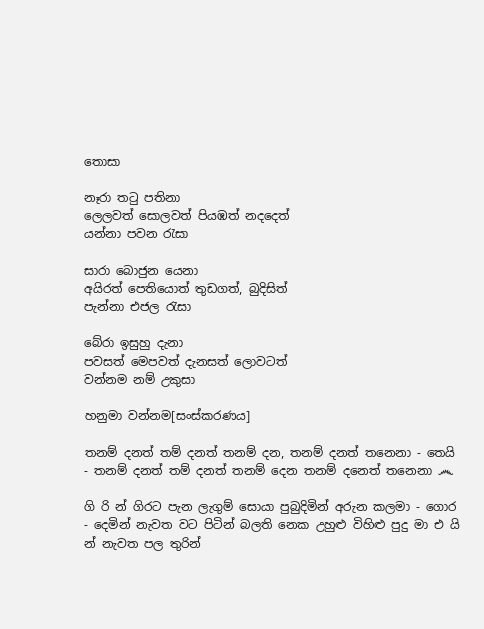තොසා

නෑරා තටු පතිනා
ලෙලවත් සොලවත් පියඹත් නදදෙත්
යන්නා පවන රැසා

සාරා බොජුන යෙනා
අයිරත් පෙතියොත් තුඩගත්, බුදිසිත්
පැන්නා එජල රැසා

බේරා ඉසුහු දැනා
පවසත් මෙපවත් දැනසත් ලොවටත්
වන්නම නම් උකුසා

හනුමා වන්නම[සංස්කරණය]

තනම් දනත් තම් දනත් තනම් දන, තනම් දනත් තනෙනා - තෙයි - තනම් දනත් තම් දනත් තනම් දෙන තනම් දනෙත් තනෙනා ෴

ගි රි න් ගිරට පැන ලැගුම් සොයා පුබුදිමින් අරුන කලමා - ගොර - දෙමින් නැවත වට පිටින් බලති නෙක උහුළු විහිළු පුදු මා එ යි න් නැවත පල තුරින්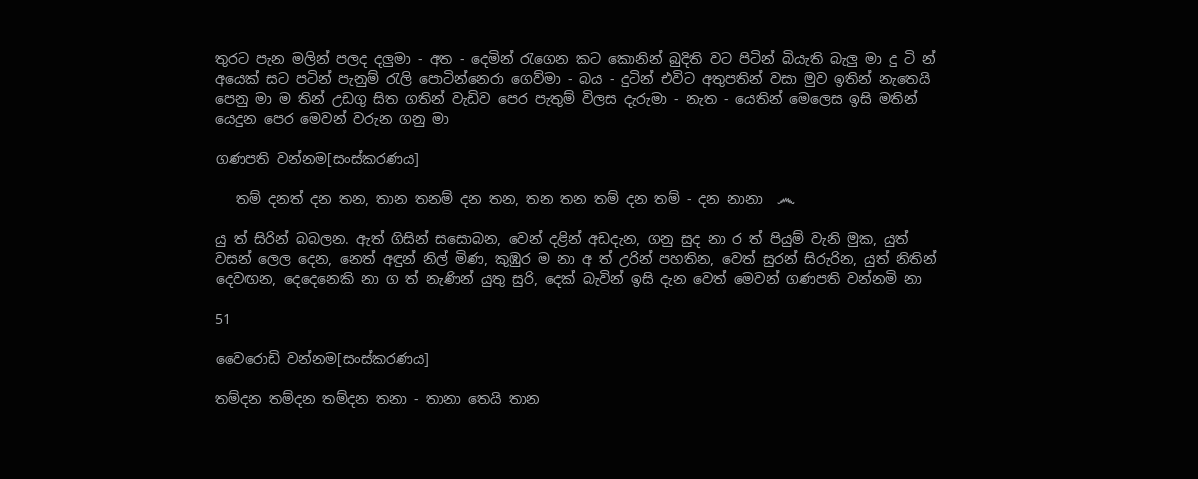තුරට පැන මලින් පලද දලුමා - අත - දෙමින් රැගෙන කට කොනින් බුදිති වට පිටින් බියැති බැලු මා දු ටි න් අයෙක් සට පටින් පැනුම් රැලි පොටින්නෙරා ගෙව්මා - බය - දුටින් එවිට අතුපතින් වසා මුව ඉතින් නැතෙයි පෙනු මා ම තින් උඩගු සිත ගතින් වැඩිව පෙර පැතුම් විලස දැරුමා - නැත - යෙතින් මෙලෙස ඉසි මතින් යෙදුන පෙර මෙවන් වරුන ගනු මා

ගණපති වන්නම[සංස්කරණය]

   තම් දනත් දන තන, තාන තනම් දන තන, තන තන තම් දන තම් - දන නානා  ෴

යු ත් සිරින් බබලන. ඇත් ගිසින් සසොබන, වෙන් දළින් අඩදැන, ගනු සුද නා ර ත් පියුම් වැනි මුක, යුත් වසන් ලෙල දෙන, නෙත් අඳුන් නිල් මිණ, කුඹුර ම නා අ ත් උරින් පහතින, වෙත් සුරන් සිරුරින, යුත් නිතින් දෙවඟන, දෙදෙනෙකි නා ග ත් නැණින් යුතු සුරි, දෙක් බැවින් ‍ඉසි දැන වෙත් මෙවන් ගණපති වන්නමි නා

51

වෛරොඩි වන්නම[සංස්කරණය]

තම්දන තම්දන තම්දන තනා - තානා තෙයි තාන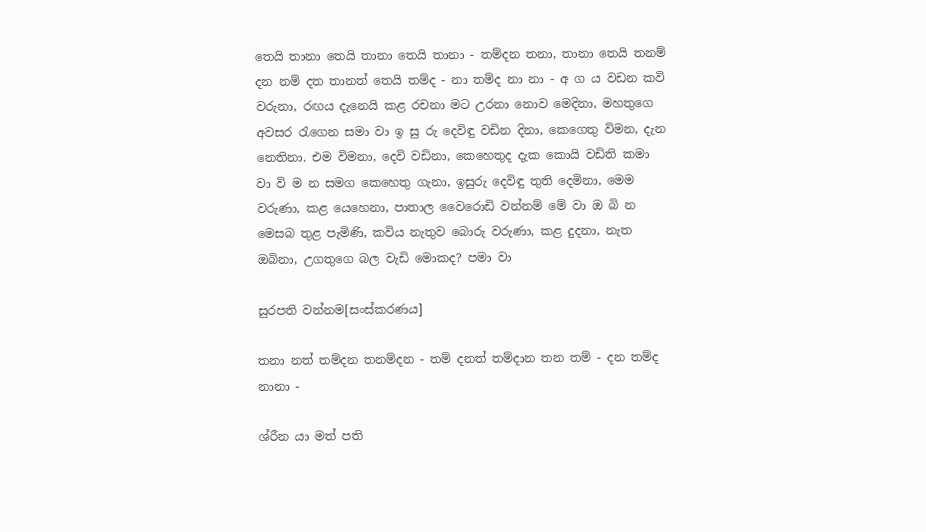තෙයි තානා තෙයි තානා තෙයි තානා - තම්දන තනා, තානා තෙයි තනම් දන නම් දත තානත් තෙයි තම්ද - නා තම්ද නා නා - අ ග ය වඩන කවි වරුනා, රඟය දැනෙයි කළ රචනා මට උරනා නොව මෙදිනා, මහතුගෙ අවසර රැගෙන සමා වා ඉ සු රු දෙවිඳු වඩින දිනා, කෙගෙතු විමන, දැන නෙතිනා. එම විමනා, දෙවි වඩිනා, කෙහෙතුද දැක කොයි වඩිති කමා වා වි ම න සමග කෙහෙතු ගැනා, ඉසුරු දෙවිඳු තුති දෙමිනා, මෙම වරුණා, කළ යෙහෙනා, පාතාල වෛරොඩි වන්නම් මේ වා ඔ බි න මෙසබ තුළ පැමිණි, කවිය නැතුව බොරු වරුණා, කළ දුදනා, නැත ඔබිනා, උගතුගෙ බල වැඩි මොකද? පමා වා

සුරපති වන්නම[සංස්කරණය]

තනා නත් තම්දන තනම්දන - තම් දනත් තම්දාන තන තම් - දන තම්ද නානා -

ශ්රීන යා මත් පති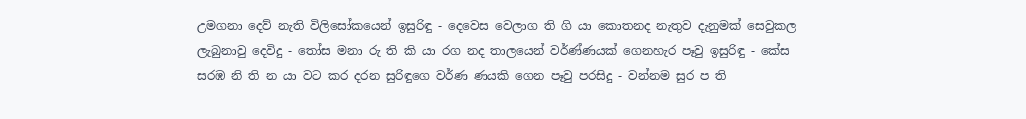උමගනා දෙව් නැති විලිසෝකයෙන් ඉසුරිඳු - දෙවෙස වෙලාග ති ගි යා කොතනද නැතුව දැනුමක් සෙවුකල ලැබුනාවු දෙවිදු - තෝස මනා රු ති කි යා රග නද තාලයෙන් වර්ණ්ණයක් ගෙනහැර පෑවු ඉසුරිඳු - කේස සරඹ නි ති න යා වට කර දරන සුරිඳුගෙ වර්ණ ණයකි ගෙන පෑවු පරසිදු - වන්නම සුර ප ති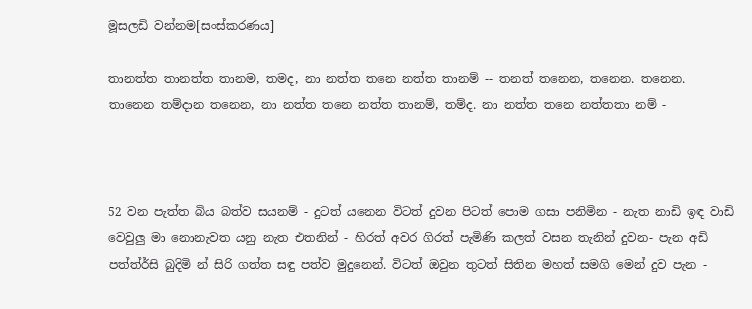මූසලඩි වන්නම[සංස්කරණය]

තානත්ත තානත්ත තානම, තමද, නා නත්ත තනෙ නත්ත තානම් -- තනත් තනෙන, තනෙන. තනෙන. තානෙන තම්දාන තනෙන, නා නත්ත තනෙ නත්ත තානම්, තම්ද. නා නත්ත තනෙ නත්තතා නම් -



52 වන පැත්ත බිය බත්ව සයනම් - දුටත් යනෙන විටත් දුවන පිටත් පොම ගසා පනිමින - නැත නාඩි ඉඳ වාඩි වෙවුලු මා නොනැවත යනු නැත එතනින් - හිරත් අවර ගිරත් පැමිණි කලත් වසන තැනින් දුවන- පැන අඩි පත්ත්ර්සි බුදිමි න් සිරි ගත්ත සඳු පත්ව මුදුනෙන්. විටත් ඔවුන තුටත් සිතින මහත් සමගි මෙන් දුව පැන -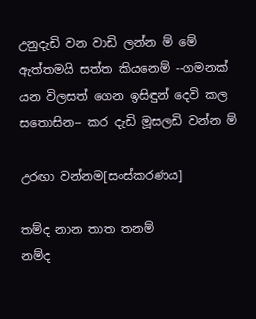උනුදැඩි වන වාඩි ලන්න ම් මේ ඇත්තමයි සත්ත කියනෙම් --ගමනක් යන විලසත් ගෙන ඉසිඳුන් දෙවි කල සතොසින-- කර දැඩි මූසලඩි වන්න ම්

උරඟා වන්නම[සංස්කරණය]

තම්ද නාන තාත තනම්
නම්ද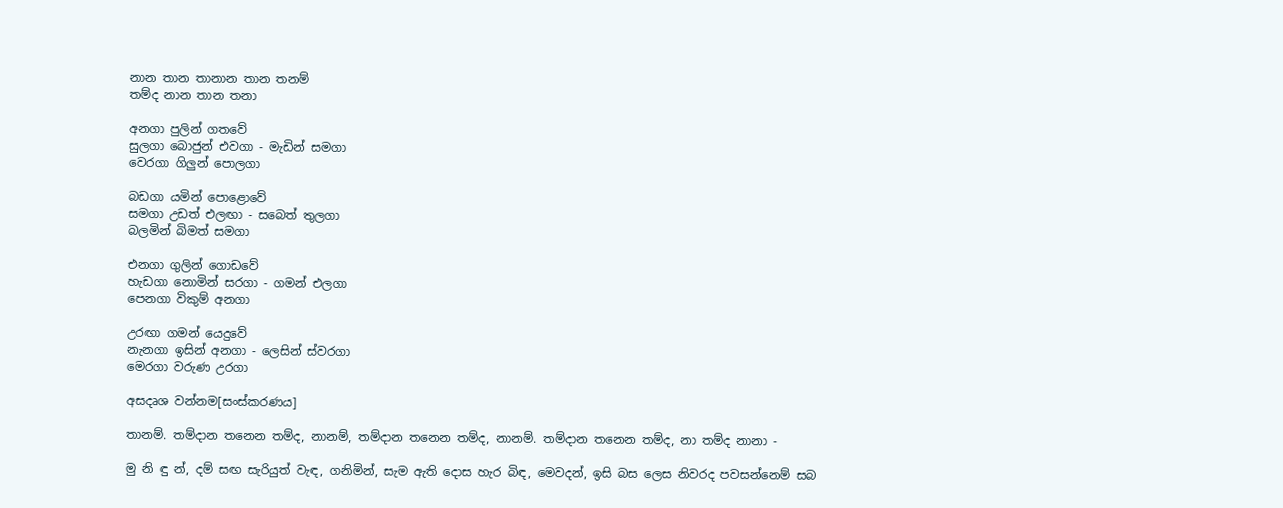නාන තාන තානාන තාන තනම්
තම්ද නාන තාන තනා

අනගා පුලින් ගතවේ
සුලගා බොජුන් එවගා - මැඩින් සමගා
වෙරගා ගිලුන් පොලගා

බඩගා යමින් පොළොවේ
සමගා උඩත් එලඟා - සබෙත් තුලගා
බලමින් බිමත් සමගා

එනගා ගුලින් ගොඩවේ
හැඩගා නොමින් සරගා - ගමන් එලගා
පෙනගා විකුම් අනගා

උරඟා ගමන් යෙදුවේ
නැනගා ඉසින් අනගා - ලෙසින් ස්වරගා
මෙරගා වරුණ උරගා

අසදෘශ වන්නම[සංස්කරණය]

තානම්. තම්දාන තනෙන තම්ද, නානම්, තම්දාන තනෙන තම්ද, නානම්. තම්දාන තනෙන තම්ද, නා තම්ද නානා -

මු නි ඳු න්, දම් සඟ සැරියුත් වැඳ, ගනිමින්, සැම ඇති දොස හැර බිඳ, මෙවදන්, ඉසි බස ලෙස නිවරද පවසන්නෙම් සබ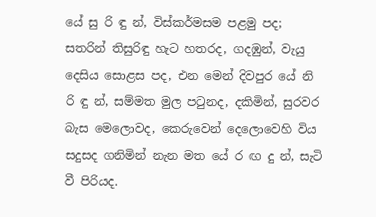යේ සු රි ඳු න්, විස්කර්මසම පළමු පද; සතරින් තිසුරිඳු හැට හතරද, ගදඹුන්, වැයු දෙසිය සොළස පද, එන මෙන් දිවපුර යේ නි රි ඳු න්, සම්මත මුල පටුනද, දකිමින්, සුරවර බැස මෙලොවද, කෙරුවෙන් දෙලොවෙහි විය සදුසද ගනිමින් නැන මත යේ ර ඟ දු න්, සැටි වී පිරියද.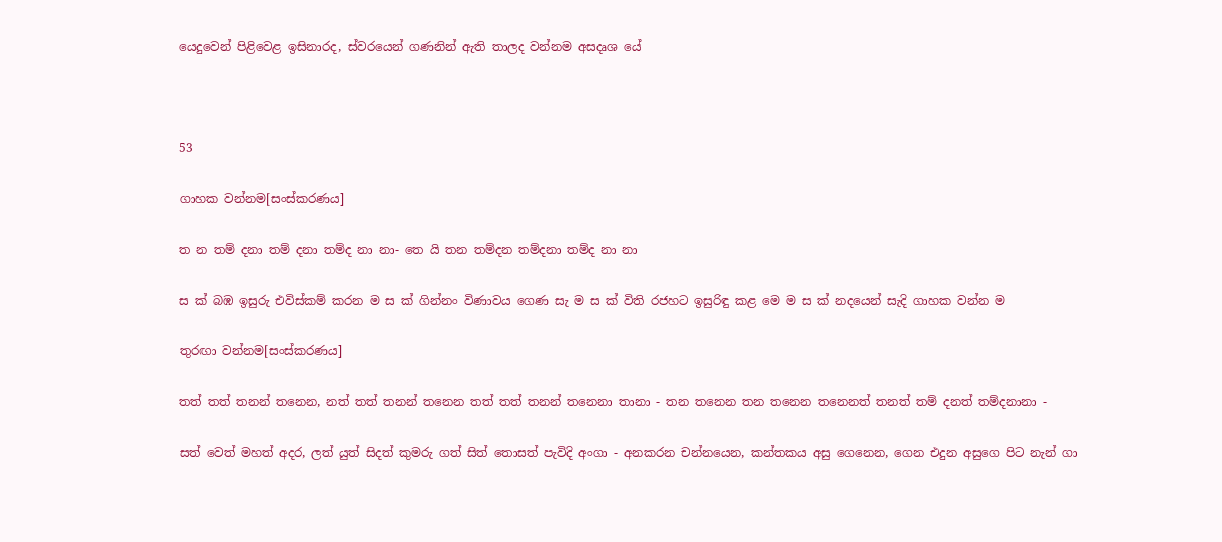යෙදුවෙන් පිළිවෙළ ඉසිනාරද, ස්වරයෙන් ගණනින් ඇති තාලද වන්නම අසදෘශ යේ



53

ගාහක වන්නම[සංස්කරණය]

ත න තම් දනා තම් දනා තම්ද නා නා- තෙ යි තන තම්දන තම්දනා තම්ද නා නා

ස ක් බඹ ඉසුරු එවිස්කම් කරන ම ස ක් ගින්නං විණාවය ගෙණ සැ ම ස ක් විති රජහට ඉසුරිඳු කළ මෙ ම ස ක් නදයෙන් සැදි ගාහක වන්න ම

තුරඟා වන්නම[සංස්කරණය]

තත් තත් තනන් තනෙන, නත් තත් තනන් තනෙන තත් තත් තනන් තනෙනා තානා - තන තනෙන තන තනෙන තනෙනත් තනත් තම් දනත් තම්දනානා -

සත් වෙත් මහත් අදර, ලත් යුත් සිදත් කුමරු ගත් සිත් තොසත් පැවිදි අංගා - අනකරන චන්නයෙන, කන්තකය අසු ගෙනෙන, ගෙන එදුන අසුගෙ පිට නැන් ගා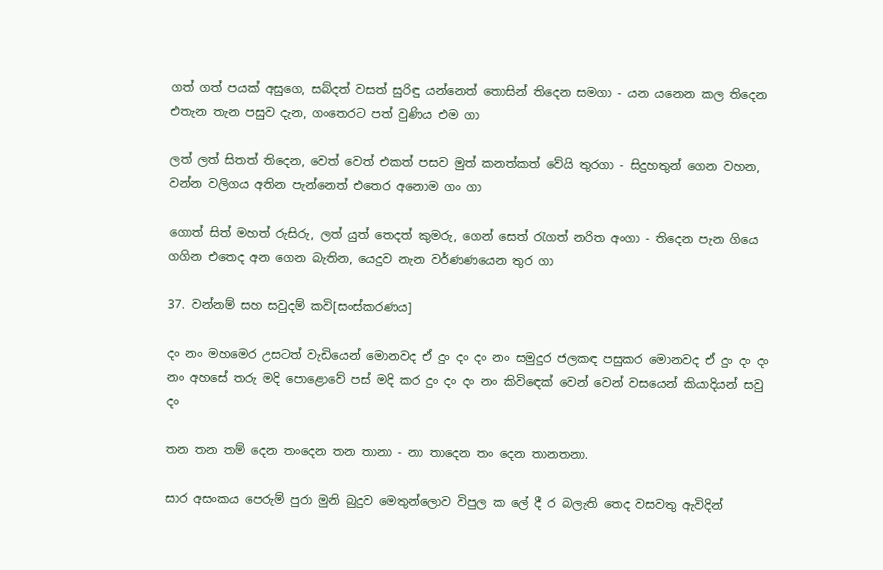ගත් ගත් පයක් අසුගෙ, සබ්දත් වසත් සුරිඳු යන්නෙත් තොසින් තිදෙන සමගා - යන යනෙන කල තිදෙන එතැන තැන පසුව දැන, ගංතෙරට පත් වුණිය එම ගා

ලත් ලත් සිතත් තිදෙන, වෙත් වෙත් එකත් පසව මුත් කනත්කත් වේයි තුරගා - සිදුහතුන් ගෙන වහන, වන්න වලිගය අතින පැන්නෙත් එතෙර අනොම ගං ගා

ගොත් සිත් මහත් රුසිරු, ලත් යුත් තෙදත් කුමරු, ගෙන් සෙත් රැගත් නරිත අංගා - තිදෙන පැන ගියෙ ගගින එ‍තෙද අන ගෙන බැතින, යෙදුව නැන වර්ණ‍ණයෙන තුර ගා

37. වන්නම් සහ සවුදම් කවි[සංස්කරණය]

දං නං මහමෙර උසටත් වැඩියෙන් මොනවද ඒ දුං දං දං නං සමුදුර ජලකඳ පසුකර මොනවද ඒ දුං දං දං නං අහසේ තරු මදි පොළොවේ පස් මදි කර දුං දං දං නං කිවි‍ඳෙක් වෙන් වෙන් වසයෙන් කියාදියන් සවු දං

තන තන තම් දෙන තංදෙන තන තානා - නා තාදෙන තං දෙන තානතනා.

සාර අසංකය පෙරුම් පුරා මුනි බුදුව මෙතුන්ලොව විපුල ක ලේ දී ර බලැති තෙද වසවතු ඇවිදින්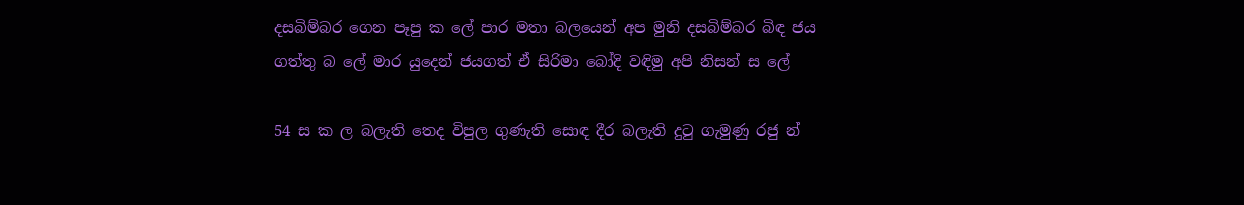දසබිම්බර ගෙන පෑපු ක ලේ පාර මතා බලයෙන් අප මුනි දසබිම්බර බිඳ ජය ගත්තු බ ලේ මාර යුදෙන් ජයගත් ඒ සිරිමා බෝදි වඳිමු අපි නිසන් ස ලේ

54 ස ක ල බලැති තෙද විපුල ගුණැති සොඳ දීර බලැති දුටු ගැමුණු රජු න්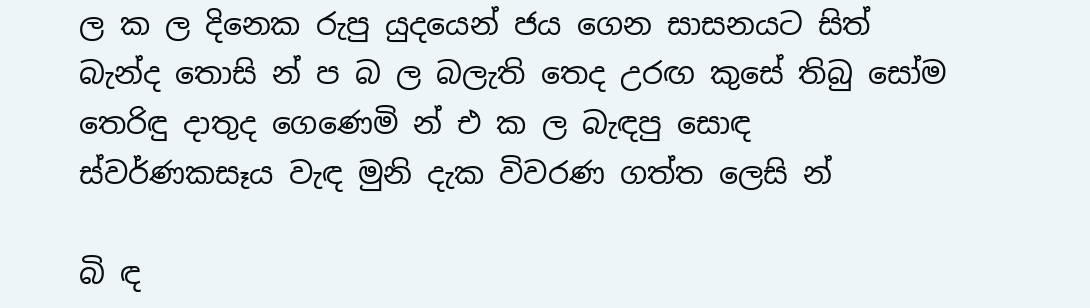ල ක ල දිනෙක රුපු යුදයෙන් ජය ගෙන සාසනයට සිත් බැන්ද තොසි න් ප බ ල බලැති තෙද උරඟ කුසේ තිබු සෝම තෙරිඳු දාතුද ගෙණෙමි න් එ ක ල බැඳපු සොඳ ස්වර්ණකසෑය වැඳ මුනි දැක විවරණ ගත්ත ලෙසි න්

බි ඳ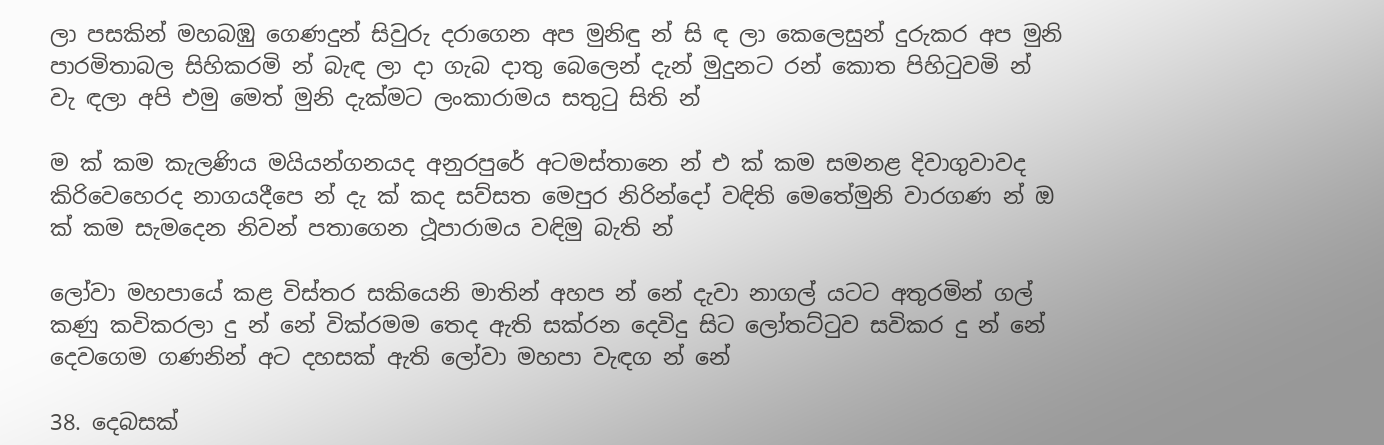ලා පසකින් මහබඹු ගෙණදුන් සිවුරු දරාගෙන අප මුනිඳු න් සි ඳ ලා කෙලෙසුන් දුරුකර අප මුනි පාරමිතාබල සිහිකරමි න් බැඳ ලා දා ගැබ දාතු බෙලෙන් දැන් මුදුනට රන් කොත පිහිටුවමි න් වැ ඳලා අපි එමු මෙත් මුනි දැක්මට ලංකාරාමය සතුටු සිති න්

ම ක් කම කැලණිය මයියන්ගනයද අනුරපුරේ අටමස්තානෙ න් එ ක් කම සමනළ දිවාගුවාවද කිරිවෙහෙරද නාගයදීපෙ ‍න් දැ ක් කද සව්සත මෙපුර නිරින්දෝ වඳිති මෙතේමුනි වාරගණ න් ඔ ක් කම සැමදෙන නිවන් පතාගෙන ථූපාරාමය වඳිමු බැති න්

ලෝවා මහපායේ කළ විස්තර සකියෙනි මාතින් අහප න් නේ දැවා නාගල් යටට අතුරමින් ගල් කණු කවිකරලා දු න් නේ වික්රමම තෙද ඇති සක්රන දෙවිදු සිට ලෝතට්ටුව සවිකර දු න් නේ දෙවගෙම ගණනින් අට දහසක් ඇති ලෝවා මහපා වැඳග න් නේ

38. දෙබසක්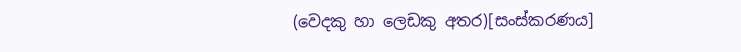(වෙදකු හා ලෙඩකු අතර)[සංස්කරණය]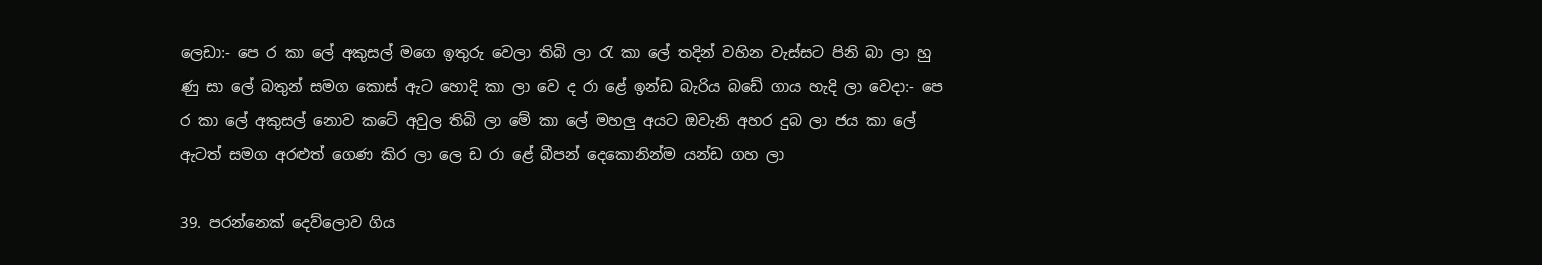ලෙඩා:- පෙ ර කා ලේ අකුසල් මගෙ ඉතුරු වෙලා තිබි ලා රැ කා ලේ තදින් වහින වැස්සට පිනි බා ලා හු ණු සා ලේ බතුන් සමග කොස් ඇට හොදි කා ලා වෙ ද රා ළේ ඉන්ඩ බැරිය බඩේ ගාය හැදි ලා වෙදා:- පෙ ර කා ලේ අකුසල් නොව කටේ අවුල තිබි ලා මේ කා ලේ මහලු අයට ඔවැනි අහර දුබ ලා ජය කා ලේ ඇටත් සමග අරළුත් ගෙණ කිර ලා ලෙ ඩ රා ළේ බීපන් දෙකොනින්ම යන්ඩ ගහ ලා

39. පරන්නෙක් දෙව්ලොව ගිය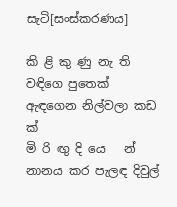සැටි[සංස්කරණය]

කි ළි කු ණු නැ ති   වඳිගෙ පුතෙක් ඇඳගෙන නිල්වලා කඩ   ක්
මි රි ඟු දි යෙ   න්     නානය කර පැලඳ දිවුල්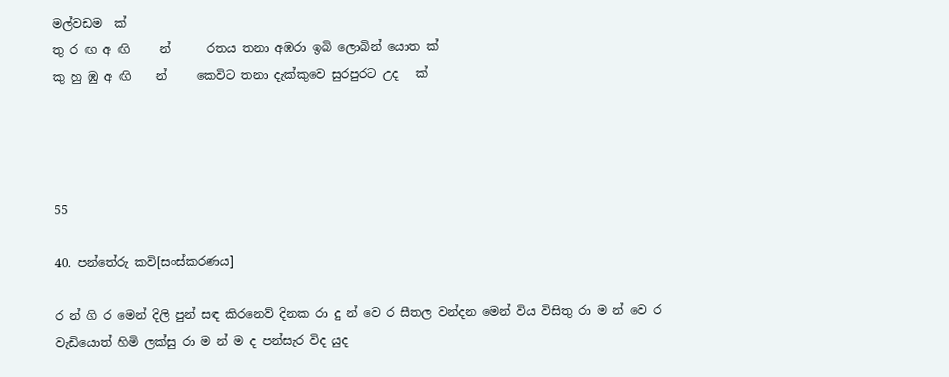මල්වඩම  ක්
තු ර ඟ අ ඟි     න්      රතය තනා අඹරා ඉබි ලොබින් යොත ක්
කු හු ඹු අ ඟි    න්     කෙවිට තනා දැක්කුවෙ සුරපුරට උද   ක්




55

40. පන්තේරු කවි[සංස්කරණය]

ර න් ගි ර මෙන් දිලි පුන් සඳ කිරනෙව් දිනක රා දු න් වෙ ර සීතල වන්දන මෙන් විය විසිතු රා ම න් වෙ ර වැඩියොත් හිමි ලක්සු රා ම න් ම ද පන්සැර විද යුද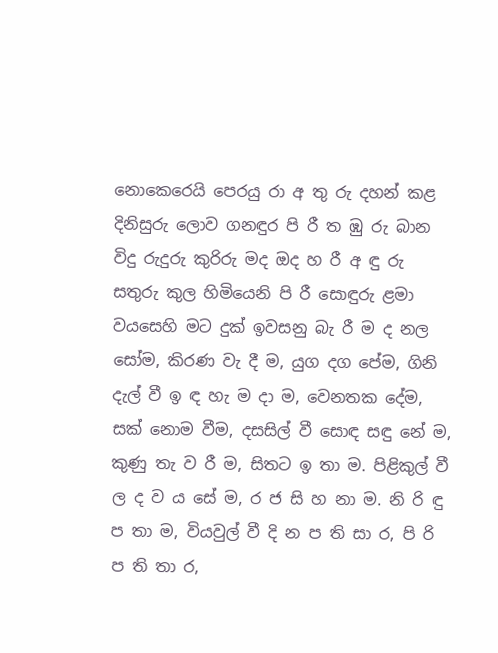නොකෙරෙයි පෙරයු රා අ තු රු දහන් කළ දිනිසුරු ලොව ගනඳුර පි රී ත ඹු රු බාන විදු රුදුරු කුරිරු මද ඔද හ රී අ ඳු රු සතුරු කුල හිමියෙනි පි රී සොඳුරු ළමා වයසෙහි මට දුක් ඉවසනු බැ රී ම ද නල සෝම, කිරණ වැ දී ම, යුග දග පේම, ගිනි දැල් වී ඉ ඳ හැ ම දා ම, වෙනතක දේම, සක්‍ නොම වීම, දසසිල් වී සොඳ සඳු නේ ම, කුණු තැ ව රී ම, සිතට ඉ තා ම. පිළිකුල් වී ල ද ව ය සේ ම, ර ජ සි හ නා ම. නි රි ඳු ප තා ම, වියවුල් වී දි න ප ති සා ර, පි රි ප ති තා ර,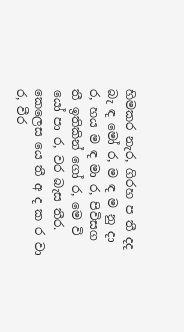හිමකර නැර, ගිරහ ප තී දද බැ ඳ මෝ ර, ම ඳ ම නු දා ර, හය ම ඳ මා ර, පිවිසග තී ඉතිකින් ගෝ ර, මෙ වි යෝ පා ර, වර බැස තීර. කෙලෙස යෙ තී අ ද ක ර වා ර, වීර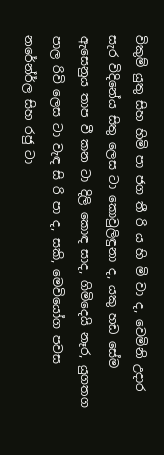විකුම් යුතු සිහ හිමි පා ජග තී රි ය හි මි වා ද, වෙමිනි උදාර සැර විදිනේය සිතු ලෙස ටා කොවුලිඳුනා ද, යකු හඩ සේම ඇසෙනුය තාප වී කන ටා දිලි කොඳ සාද, ගිමිදෙයි නෑර, යුගතග පාල රිවි ලෙස ටා වැඳ සි රි පා ද, සකි, මෙවියෝග පවස නරේන්ර්ල සිහ රජු ටා